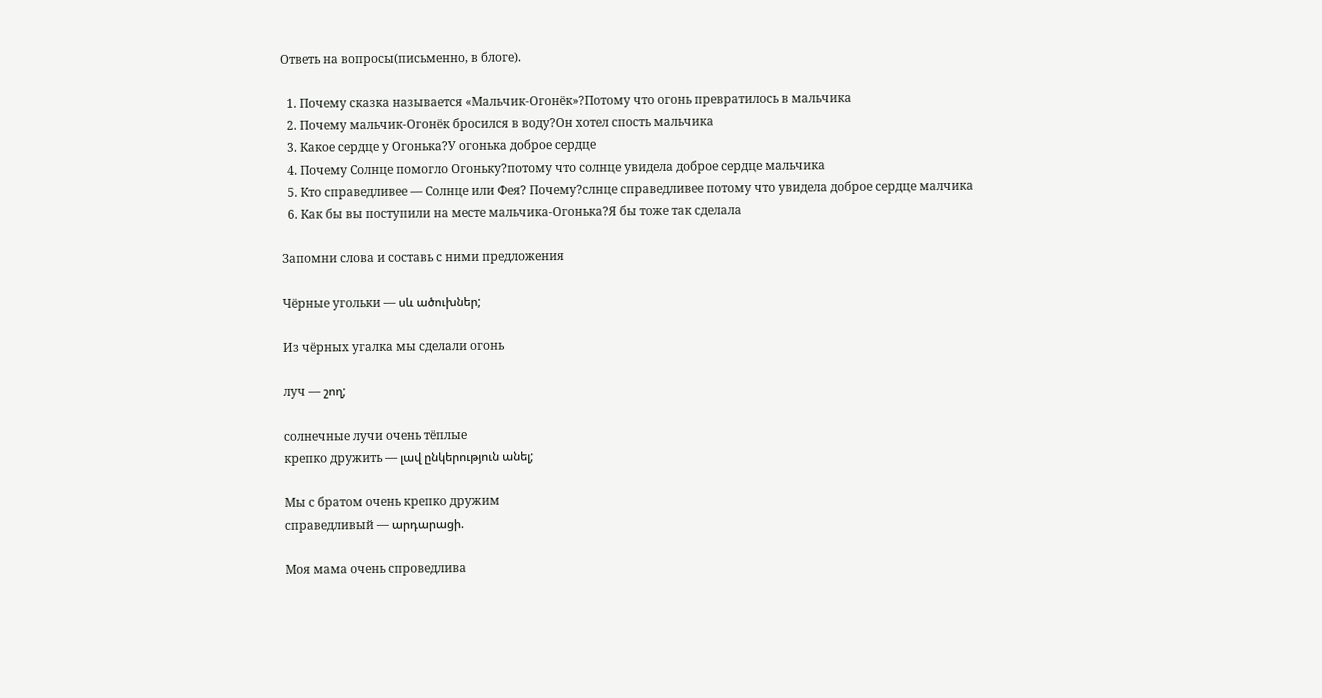Ответь на вопросы(письменно, в блоге).

  1. Почему сказка называется «Мальчик-Огонёк»?Потому что огонь превратилось в мальчика
  2. Почему мальчик-Огонёк бросился в воду?Он хотел спость мальчика
  3. Какое сердце у Огонька?У огонька доброе сердце
  4. Почему Солнце помогло Огоньку?потому что солнце увидела доброе сердце мальчика
  5. Кто справедливее — Солнце или Фея? Почему?слнце справедливее потому что увидела доброе сердце малчика
  6. Как бы вы поступили на месте мальчика-Огонька?Я бы тоже так сделала

Запомни слова и составь с ними предложения

Чёрные угольки — սև ածուխներ;

Из чёрных угалка мы сделали огонь

луч — շող;

солнечные лучи очень тёплые
крепко дружить — լավ ընկերություն անել;

Мы с братом очень крепко дружим
справедливый — արդարացի.

Моя мама очень спроведлива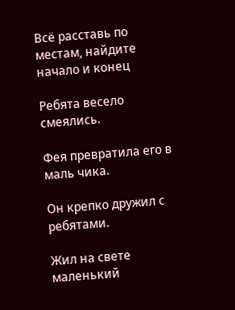Всё расставь по местам, найдите начало и конец

Ребята весело смеялись.

Фея превратила его в маль чика.

Он крепко дружил с ребятами.

Жил на свете маленький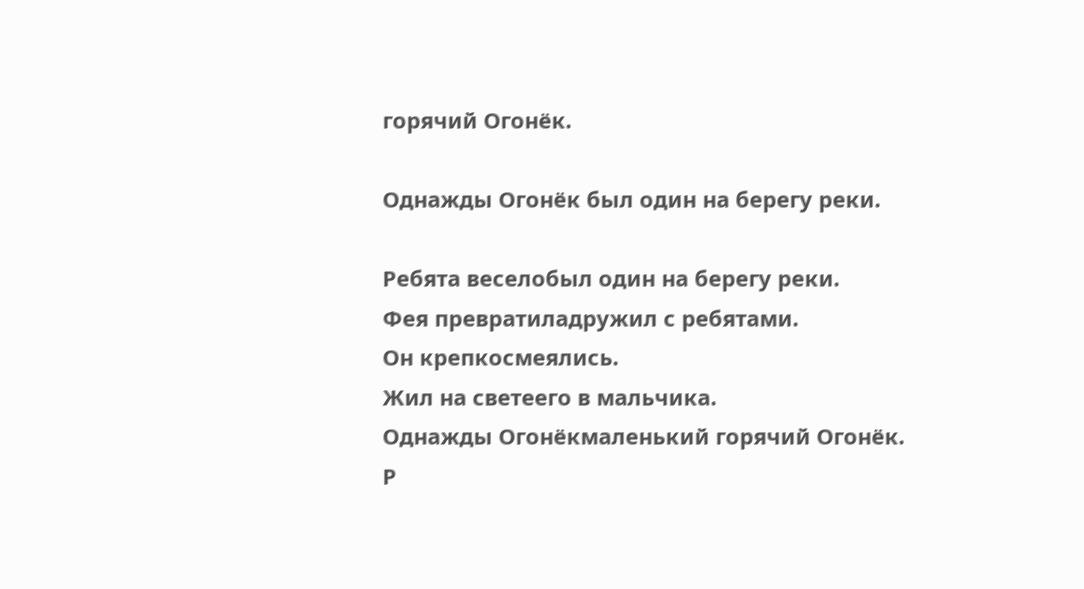горячий Огонёк.

Однажды Огонёк был один на берегу реки.

Ребята веселобыл один на берегу реки.
Фея превратиладружил с ребятами.
Он крепкосмеялись.
Жил на светеего в мальчика.
Однажды Огонёкмаленький горячий Огонёк.
Р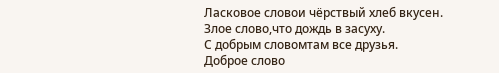Ласковое словои чёрствый хлеб вкусен.
Злое слово,что дождь в засуху.
С добрым словомтам все друзья.
Доброе слово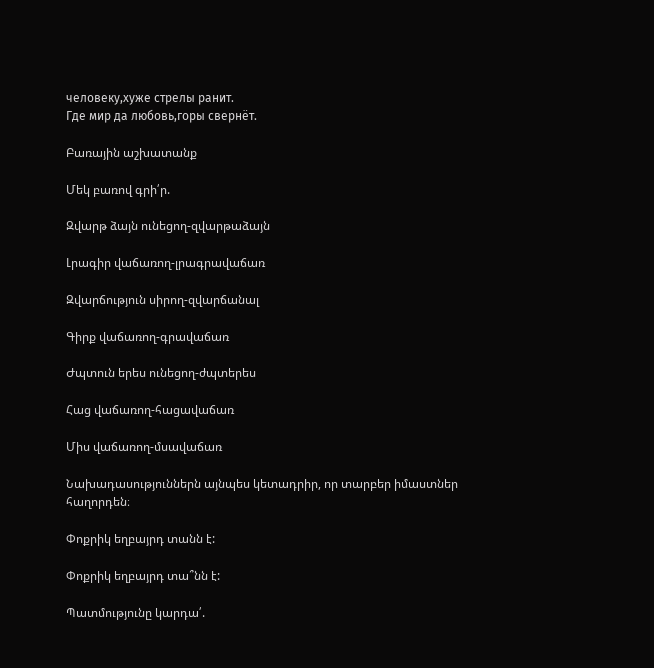человеку,хуже стрелы ранит.
Где мир да любовь,горы свернёт.

Բառային աշխատանք

Մեկ բառով գրի՛ր.

Զվարթ ձայն ունեցող-զվարթաձայն

Լրագիր վաճառող-լրագրավաճառ

Զվարճություն սիրող-զվարճանալ

Գիրք վաճառող-գրավաճառ

Ժպտուն երես ունեցող-ժպտերես

Հաց վաճառող-հացավաճառ

Միս վաճառող-մսավաճառ

Նախադասություններն այնպես կետադրիր, որ տարբեր իմաստներ հաղորդեն։

Փոքրիկ եղբայրդ տանն է:

Փոքրիկ եղբայրդ տա՞նն է:

Պատմությունը կարդա՛.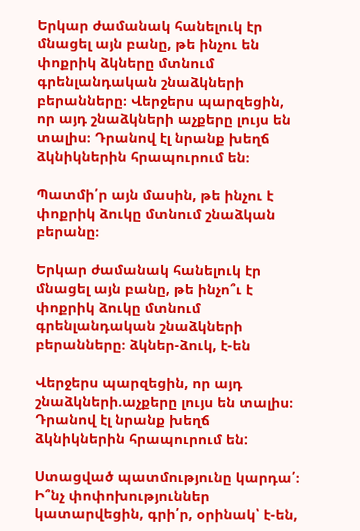Երկար ժամանակ հանելուկ էր մնացել այն բանը, թե ինչու են փոքրիկ ձկները մտնում գրենլանդական շնաձկների բերանները։ Վերջերս պարզեցին, որ այդ շնաձկների աչքերը լույս են տալիս։ Դրանով էլ նրանք խեղճ ձկնիկներին հրապուրում են։

Պատմի՛ր այն մասին, թե ինչու է փոքրիկ ձուկը մտնում շնաձկան բերանը։

Երկար ժամանակ հանելուկ էր մնացել այն բանը, թե ինչո՞ւ է փոքրիկ ձուկը մտնում գրենլանդական շնաձկների բերանները։ ձկներ-ձուկ, է-են

Վերջերս պարզեցին, որ այդ շնաձկների.աչքերը լույս են տալիս։ Դրանով էլ նրանք խեղճ ձկնիկներին հրապուրում են:

Ստացված պատմությունը կարդա՛։ Ի՞նչ փոփոխություններ կատարվեցին, գրի՛ր, օրինակ՝ է-են,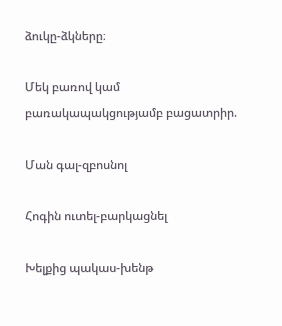ձուկը-ձկները։

Մեկ բառով կամ բառակապակցությամբ բացատրիր.

Ման գալ-զբոսնոլ

Հոգին ուտել-բարկացնել

Խելքից պակաս-խենթ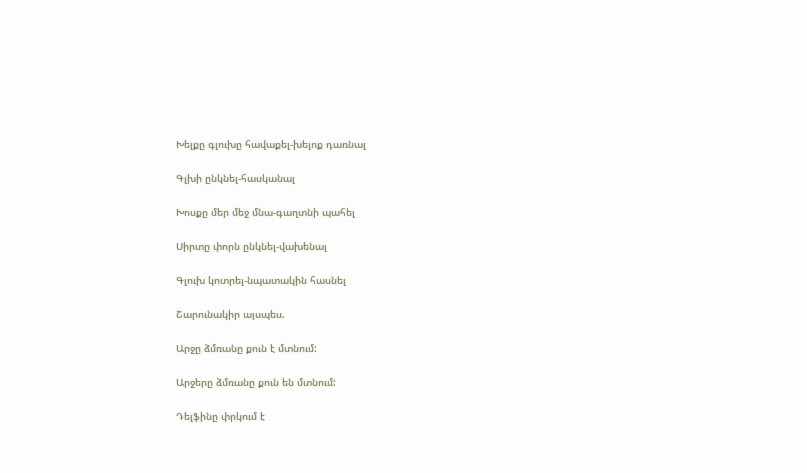Խելքը գլուխը հավաքել-խելոք դառնալ

Գլխի ընկնել-հասկանալ

Խոսքը մեր մեջ մնա-գաղտնի պահել

Սիրտը փորն ընկնել-վախենալ

Գլուխ կոտրել-նպատակին հասնել

Շարունակիր այսպես.

Արջը ձմռանը քուն է մտնում:

Արջերը ձմռանը քուն են մտնում:

Դելֆինը փրկում է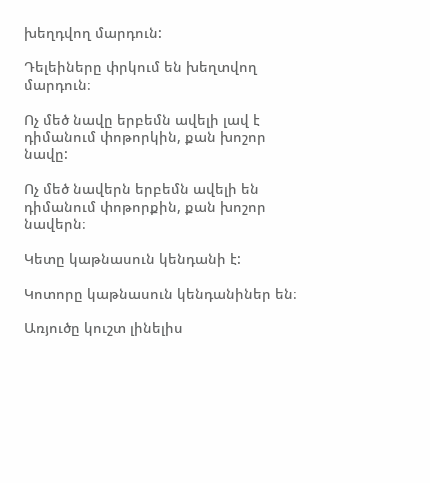խեղդվող մարդուն:

Դելեիները փրկում են խեղտվող մարդուն։

Ոչ մեծ նավը երբեմն ավելի լավ է դիմանում փոթորկին, քան խոշոր նավը:

Ոչ մեծ նավերն երբեմն ավելի են դիմանում փոթորքին, քան խոշոր նավերն։

Կետը կաթնասուն կենդանի է:

Կոտորը կաթնասուն կենդանիներ են։

Առյուծը կուշտ լինելիս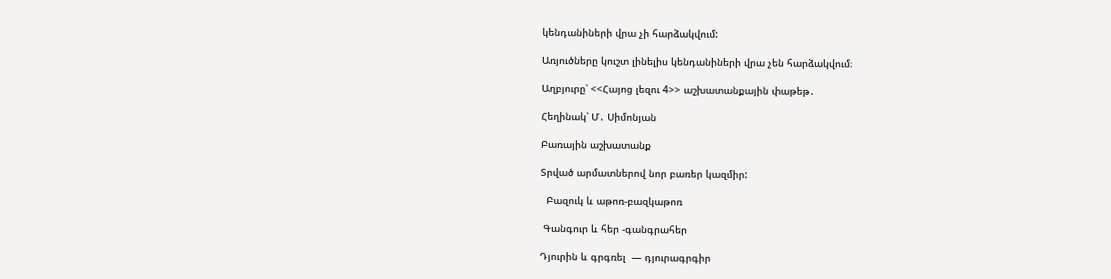կենդանիների վրա չի հարձակվում:

Առյուծները կուշտ լինելիս կենդանիների վրա չեն հարձակվում։

Աղբյուրը՝ <<Հայոց լեզու 4>> աշխատանքային փաթեթ․

Հեղինակ՝ Մ․ Սիմոնյան

Բառային աշխատանք

Տրված արմատներով նոր բառեր կազմիր:

  Բազուկ և աթոռ-բազկաթոռ

 Գանգուր և հեր -գանգրահեր

Դյուրին և գրգռել  — դյուրագրգիր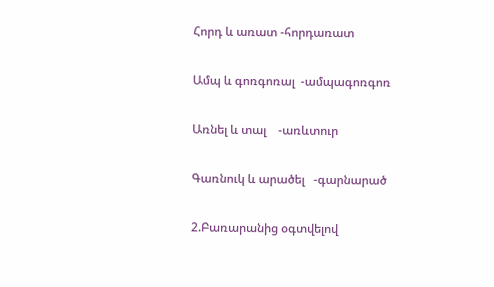Հորդ և առատ -հորդառատ

Ամպ և գոռգոռալ  -ամպագոռգոռ

Առնել և տալ    -առևտուր

Գառնուկ և արածել   -գարնարած

2.Բառարանից օգտվելով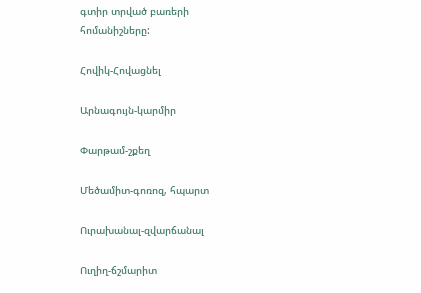գտիր տրված բառերի հոմանիշները:

Հովիկ-Հովացնել

Արնագույն-կարմիր

Փարթամ-շքեղ

Մեծամիտ-գոռոզ, հպարտ

Ուրախանալ-զվարճանալ

Ուղիղ-ճշմարիտ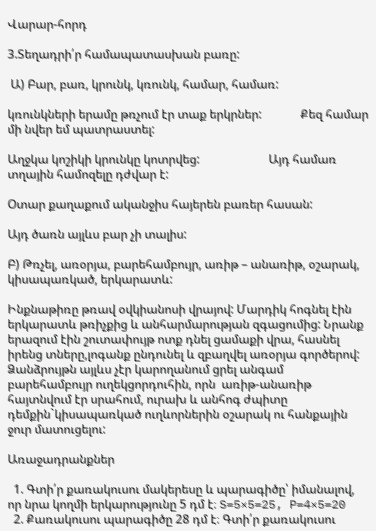Վարար-հորդ

3.Տեղադրի՛ր համապատասխան բառը:

 Ա) Բար, բառ, կրունկ, կռունկ, համար, համառ:

կռունկների երամը թռչում էր տաք երկրներ:             Քեզ համար մի նվեր եմ պատրաստել:

Աղջկա կոշիկի կրունկը կոտրվեց:                       Այդ համառ տղային համոզելը դժվար է:

Օտար քաղաքում ականջիս հայերեն բառեր հասան:

Այդ ծառն այլևս բար չի տալիս:

Բ) Թռչել, առօրյա, բարեհամբույր, առիթ – անառիթ, օշարակ, կիսապառկած, երկարատև:

Ինքնաթիռը թռավ օվկիանոսի վրայով: Մարդիկ հոգնել էին երկարատև թռիչքից և անհարմարության զգացումից: Նրանք երազում էին շուտափույթ ոտք դնել ցամաքի վրա, հասնել իրենց տները,լոգանք ընդունել և զբաղվել առօրյա գործերով: Ձանձրույթն այլևս չէր կարողանում ցրել անգամ բարեհամբույր ուղեկցորդուհին, որն  առիթ-անառիթ հայտնվում էր սրահում, ուրախ և անհոգ ժպիտը դեմքին`կիսապառկած ուղևորներին օշարակ ու հանքային ջուր մատուցելու:

Առաջադրանքներ

  1. Գտի՛ր քառակուսու մակերեսը և պարագիծը՝ իմանալով, որ նրա կողմի երկարությունը 5 դմ է։ S=5×5=25, P=4×5=20
  2. Քառակուսու պարագիծը 28 դմ է։ Գտի՛ր քառակուսու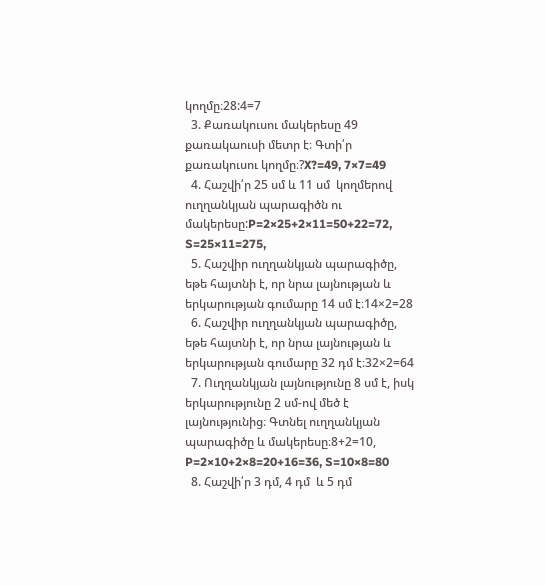կողմը։28:4=7
  3. Քառակուսու մակերեսը 49 քառակաուսի մետր է։ Գտի՛ր քառակուսու կողմը։?X?=49, 7×7=49
  4. Հաշվի՛ր 25 սմ և 11 սմ  կողմերով ուղղանկյան պարագիծն ու մակերեսը:P=2×25+2×11=50+22=72, S=25×11=275,
  5. Հաշվիր ուղղանկյան պարագիծը, եթե հայտնի է, որ նրա լայնության և երկարության գումարը 14 սմ է։14×2=28
  6. Հաշվիր ուղղանկյան պարագիծը, եթե հայտնի է, որ նրա լայնության և երկարության գումարը 32 դմ է։32×2=64
  7. Ուղղանկյան լայնությունը 8 սմ է, իսկ երկարությունը 2 սմ-ով մեծ է լայնությունից։ Գտնել ուղղանկյան պարագիծը և մակերեսը։8+2=10, P=2×10+2×8=20+16=36, S=10×8=80
  8. Հաշվի՛ր 3 դմ, 4 դմ  և 5 դմ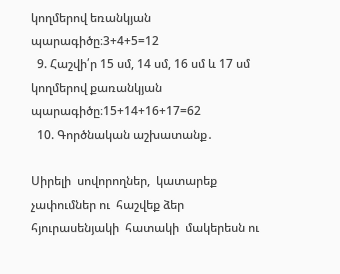կողմերով եռանկյան պարագիծը։3+4+5=12
  9. Հաշվի՛ր 15 սմ, 14 սմ, 16 սմ և 17 սմ կողմերով քառանկյան պարագիծը։15+14+16+17=62
  10. Գործնական աշխատանք․

Սիրելի  սովորողներ,  կատարեք չափումներ ու  հաշվեք ձեր  հյուրասենյակի  հատակի  մակերեսն ու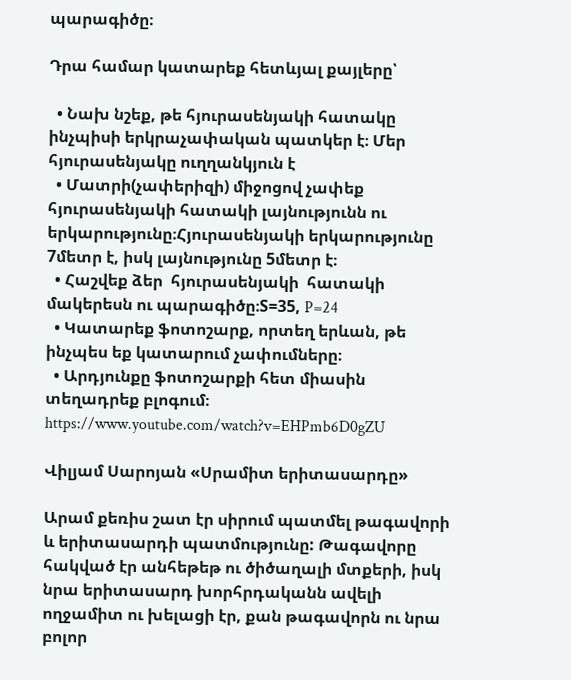պարագիծը։

Դրա համար կատարեք հետևյալ քայլերը՝

  • Նախ նշեք, թե հյուրասենյակի հատակը ինչպիսի երկրաչափական պատկեր է։ Մեր հյուրասենյակը ուղղանկյուն է
  • Մատրի(չափերիզի) միջոցով չափեք հյուրասենյակի հատակի լայնությունն ու երկարությունը։Հյուրասենյակի երկարությունը 7մետր է, իսկ լայնությունը 5մետր է։
  • Հաշվեք ձեր  հյուրասենյակի  հատակի  մակերեսն ու պարագիծը։S=35, P=24
  • Կատարեք ֆոտոշարք, որտեղ երևան, թե ինչպես եք կատարում չափումները։
  • Արդյունքը ֆոտոշարքի հետ միասին տեղադրեք բլոգում։ https://www.youtube.com/watch?v=EHPmb6D0gZU

Վիլյամ Սարոյան «Սրամիտ երիտասարդը»

Արամ քեռիս շատ էր սիրում պատմել թագավորի և երիտասարդի պատմությունը: Թագավորը հակված էր անհեթեթ ու ծիծաղալի մտքերի, իսկ նրա երիտասարդ խորհրդականն ավելի ողջամիտ ու խելացի էր, քան թագավորն ու նրա բոլոր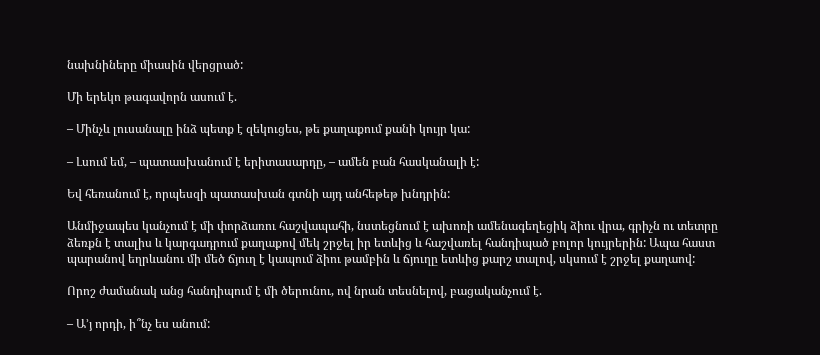նախնիները միասին վերցրած:

Մի երեկո թագավորն ասում է.

– Մինչև լուսանալը ինձ պետք է զեկուցես, թե քաղաքում քանի կույր կա:

– Լսում եմ, – պատասխանում է երիտասարդը, – ամեն բան հասկանալի է:

Եվ հեռանում է, որպեսզի պատասխան գտնի այդ անհեթեթ խնդրին:

Անմիջապես կանչում է մի փորձառու հաշվապահի, նստեցնում է ախոռի ամենագեղեցիկ ձիու վրա, գրիչն ու տետրը ձեռքն է տալիս և կարգադրում քաղաքով մեկ շրջել իր ետևից և հաշվառել հանդիպած բոլոր կույրերին: Ապա հաստ պարանով եղրևանու մի մեծ ճյուղ է կապում ձիու թամբին և ճյուղը ետևից քարշ տալով, սկսում է շրջել քաղաով:

Որոշ ժամանակ անց հանդիպում է մի ծերունու, ով նրան տեսնելով, բացականչում է.

– Ա’յ որդի, ի՞նչ ես անում: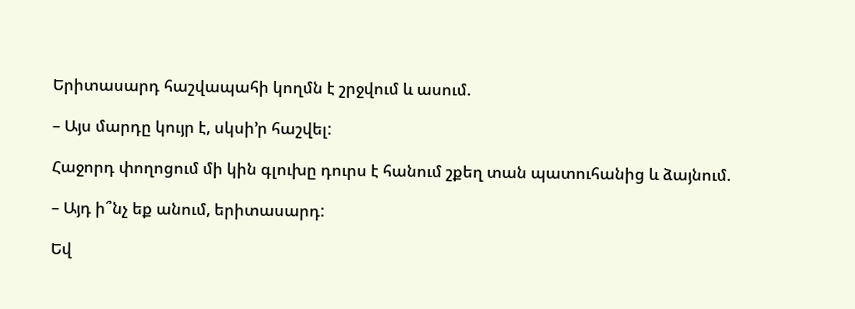Երիտասարդ հաշվապահի կողմն է շրջվում և ասում.

– Այս մարդը կույր է, սկսի’ր հաշվել:

Հաջորդ փողոցում մի կին գլուխը դուրս է հանում շքեղ տան պատուհանից և ձայնում.

– Այդ ի՞նչ եք անում, երիտասարդ:

Եվ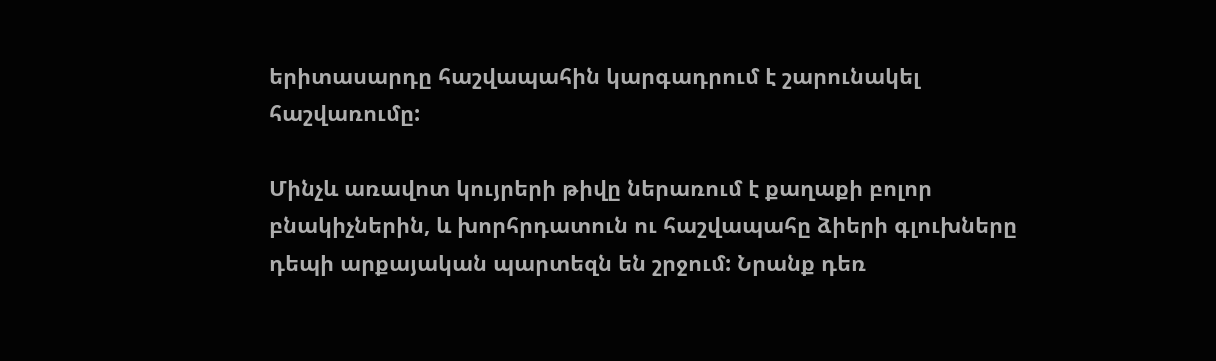երիտասարդը հաշվապահին կարգադրում է շարունակել հաշվառումը:

Մինչև առավոտ կույրերի թիվը ներառում է քաղաքի բոլոր բնակիչներին, և խորհրդատուն ու հաշվապահը ձիերի գլուխները դեպի արքայական պարտեզն են շրջում: Նրանք դեռ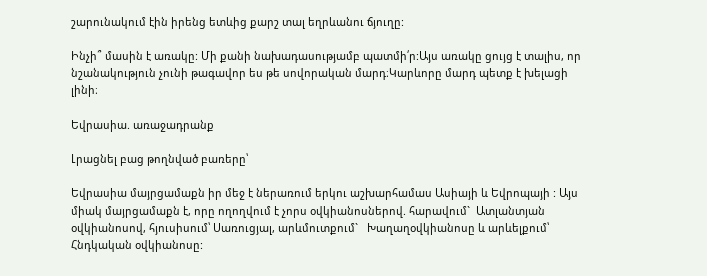շարունակում էին իրենց ետևից քարշ տալ եղրևանու ճյուղը:

Ինչի՞ մասին է առակը: Մի քանի նախադասությամբ պատմի՛ր:Այս առակը ցույց է տալիս, որ նշանակություն չունի թագավոր ես թե սովորական մարդ։Կարևորը մարդ պետք է խելացի լինի։

Եվրասիա. առաջադրանք

Լրացնել բաց թողնված բառերը՝

Եվրասիա մայրցամաքն իր մեջ է ներառում երկու աշխարհամաս Ասիայի և Եվրոպայի : Այս միակ մայրցամաքն է, որը ողողվում է չորս օվկիանոսներով. հարավում`  Ատլանտյան օվկիանոսով, հյուսիսում՝ Սառուցյալ, արևմուտքում`   Խաղաղօվկիանոսը և արևելքում՝ Հնդկական օվկիանոսը: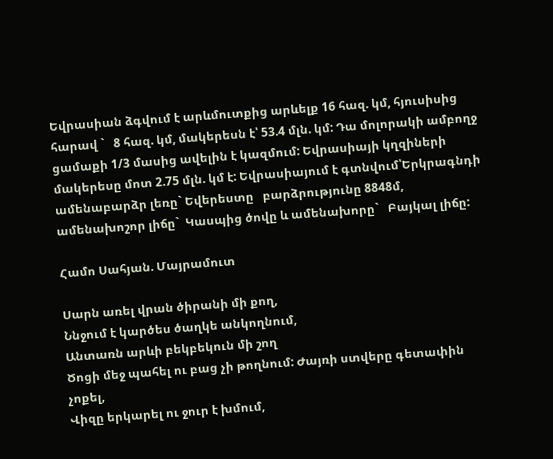Եվրասիան ձգվում է արևմուտքից արևելք 16 հազ. կմ, հյուսիսից հարավ `   8 հազ. կմ, մակերեսն է՝ 53.4 մլն. կմ: Դա մոլորակի ամբողջ ցամաքի 1/3 մասից ավելին է կազմում: Եվրասիայի կղզիների մակերեսը մոտ 2.75 մլն. կմ է: Եվրասիայում է գտնվում՝Երկրագնդի ամենաբարձր լեռը` Եվերեստը   բարձրությունը 8848մ, ամենախոշոր լիճը`  Կասպից ծովը և ամենախորը`   Բայկալ լիճը:

Համո Սահյան. Մայրամուտ

Սարն առել վրան ծիրանի մի քող,
Ննջում է կարծես ծաղկե անկողնում,
Անտառն արևի բեկբեկուն մի շող
Ծոցի մեջ պահել ու բաց չի թողնում: Ժայռի ստվերը գետափին չոքել,
Վիզը երկարել ու ջուր է խմում,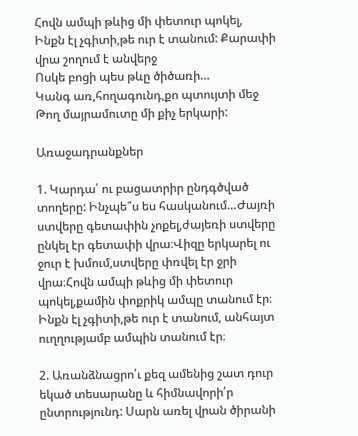Հովն ամպի թևից մի փետուր պոկել,
Ինքն էլ չգիտի,թե ուր է տանում: Քարափի վրա շողում է անվերջ
Ոսկե բոցի պես թևը ծիծառի…
Կանգ առ,հողագունդ,քո պտույտի մեջ
Թող մայրամուտը մի քիչ երկարի:

Առաջադրանքներ

1. Կարդա՛ ու բացատրիր ընդգծված տողերը: Ինչպե՞ս ես հասկանում…Ժայռի ստվերը գետափին չոքել,ժայեռի ստվերը ընկել էր գետափի վրա։Վիզը երկարել ու ջուր է խմում,ստվերը փռվել էր ջրի վրա։Հովն ամպի թևից մի փետուր պոկել,քամին փոքրիկ ամպը տանում էր։ Ինքն էլ չգիտի,թե ուր է տանում, անհայտ ուղղությամբ ամպին տանում էր։

2. Առանձնացրո՛ւ քեզ ամենից շատ դուր եկած տեսարանը և հիմնավորի՛ր ընտրությունդ: Սարն առել վրան ծիրանի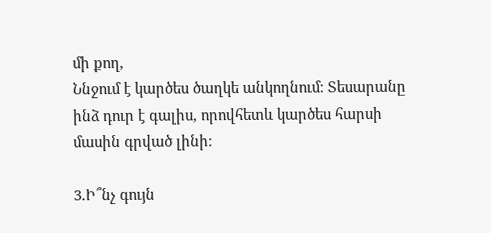մի քող,
Ննջում է կարծես ծաղկե անկողնում։ Տեսարանը ինձ դուր է գալիս, որովհետև կարծես հարսի մասին գրված լինի։

3.Ի՞նչ գույն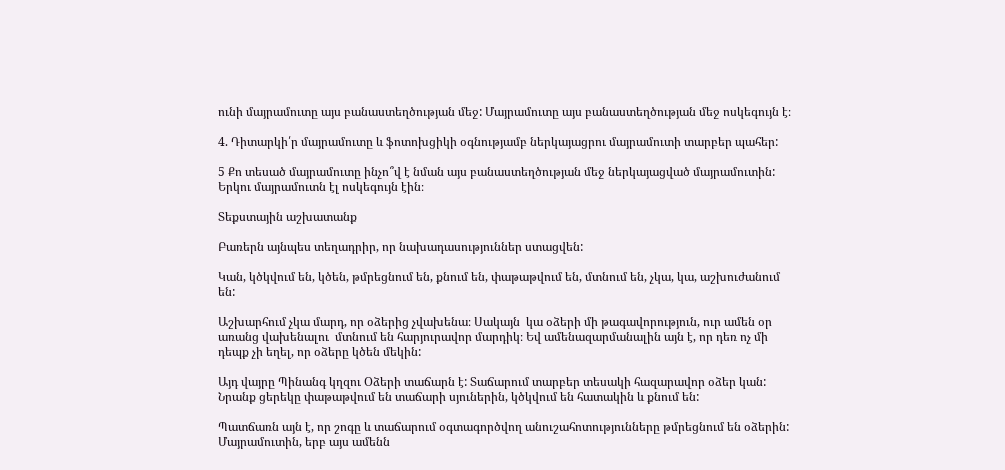ունի մայրամուտը այս բանաստեղծության մեջ: Մայրամուտը այս բանաստեղծության մեջ ոսկեգույն է։

4. Դիտարկի՛ր մայրամուտը և ֆոտոխցիկի օգնությամբ ներկայացրու մայրամուտի տարբեր պահեր:

5 Քո տեսած մայրամուտը ինչո՞վ է նման այս բանաստեղծության մեջ ներկայացված մայրամուտին: Երկու մայրամուտն էլ ոսկեգույն էին։

Տեքստային աշխատանք

Բառերն այնպես տեղադրիր, որ նախադասություններ ստացվեն:

Կան, կծկվում են, կծեն, թմրեցնում են, քնում են, փաթաթվում են, մտնում են, չկա, կա, աշխուժանում են:

Աշխարհում չկա մարդ, որ օձերից չվախենա։ Սակայն  կա օձերի մի թագավորություն, ուր ամեն օր առանց վախենալու  մտնում են հարյուրավոր մարդիկ։ Եվ ամենազարմանալին այն է, որ դեռ ոչ մի դեպք չի եղել, որ օձերը կծեն մեկին:

Այդ վայրը Պինանգ կղզու Օձերի տաճարն է: Տաճարում տարբեր տեսակի հազարավոր օձեր կան: Նրանք ցերեկը փաթաթվում են տաճարի սյուներին, կծկվում են հատակին և քնում են:

Պատճառն այն է, որ շոգը և տաճարում օգտագործվող անուշահոտությունները թմրեցնում են օձերին: Մայրամուտին, երբ այս ամենն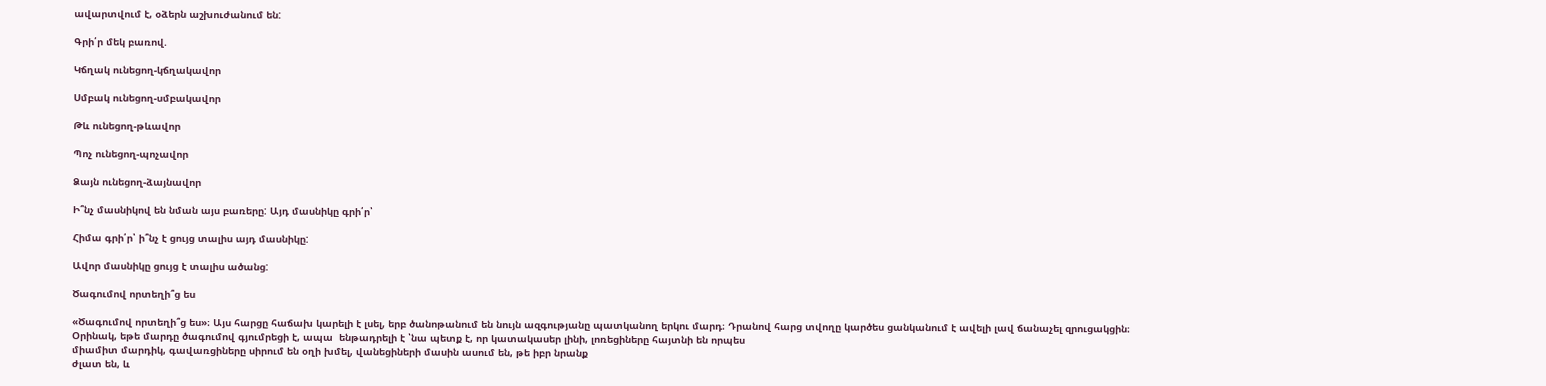ավարտվում է, օձերն աշխուժանում են:

Գրի՛ր մեկ բառով.

Կճղակ ունեցող-կճղակավոր

Սմբակ ունեցող-սմբակավոր

Թև ունեցող-թևավոր

Պոչ ունեցող-պոչավոր

Ձայն ունեցող-ձայնավոր

Ի՞նչ մասնիկով են նման այս բառերը: Այդ մասնիկը գրի՛ր՝

Հիմա գրի՛ր՝ ի՞նչ է ցույց տալիս այդ մասնիկը:

Ավոր մասնիկը ցույց է տալիս ածանց:

Ծագումով որտեղի՞ց ես

«Ծագումով որտեղի՞ց ես»։ Այս հարցը հաճախ կարելի է լսել, երբ ծանոթանում են նույն ազգությանը պատկանող երկու մարդ։ Դրանով հարց տվողը կարծես ցանկանում է ավելի լավ ճանաչել զրուցակցին։ Օրինակ, եթե մարդը ծագումով գյումրեցի է, ապա  ենթադրելի է ՝նա պետք է, որ կատակասեր լինի, լոռեցիները հայտնի են որպես
միամիտ մարդիկ, գավառցիները սիրում են օղի խմել, վանեցիների մասին ասում են, թե իբր նրանք
ժլատ են, և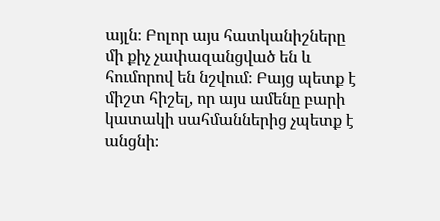այլն։ Բոլոր այս հատկանիշները մի քիչ չափազանցված են և հումորով են նշվում։ Բայց պետք է միշտ հիշել, որ այս ամենը բարի կատակի սահմաններից չպետք է անցնի։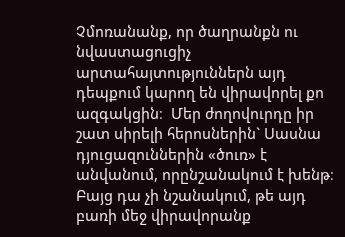Չմոռանանք, որ ծաղրանքն ու նվաստացուցիչ արտահայտություններն այդ դեպքում կարող են վիրավորել քո ազգակցին։  Մեր ժողովուրդը իր շատ սիրելի հերոսներին` Սասնա դյուցազուններին «ծուռ» է անվանում, որընշանակում է խենթ։ Բայց դա չի նշանակում, թե այդ բառի մեջ վիրավորանք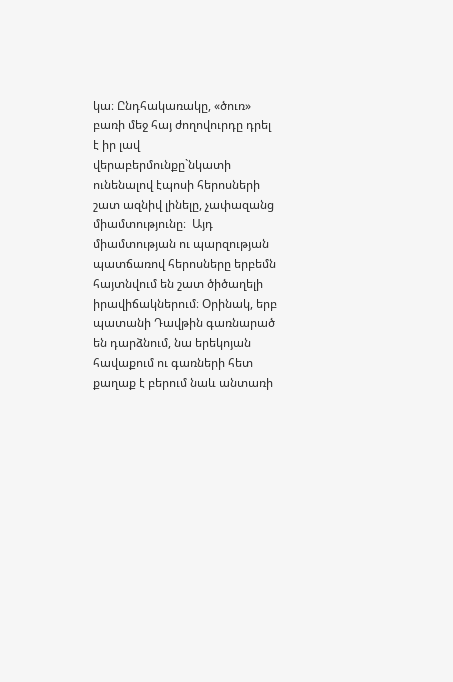կա։ Ընդհակառակը, «ծուռ» բառի մեջ հայ ժողովուրդը դրել է իր լավ վերաբերմունքը`նկատի ունենալով էպոսի հերոսների շատ ազնիվ լինելը, չափազանց միամտությունը։  Այդ  միամտության ու պարզության պատճառով հերոսները երբեմն հայտնվում են շատ ծիծաղելի իրավիճակներում։ Օրինակ, երբ պատանի Դավթին գառնարած են դարձնում, նա երեկոյան հավաքում ու գառների հետ քաղաք է բերում նաև անտառի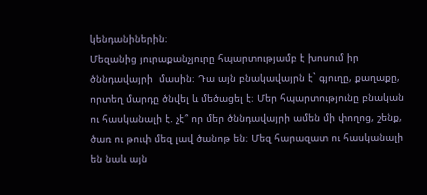կենդանիներին։
Մեզանից յուրաքանչյուրը հպարտությամբ է խոսում իր ծննդավայրի  մասին։ Դա այն բնակավայրն է` գյուղը, քաղաքը, որտեղ մարդը ծնվել և մեծացել է։ Մեր հպարտությունը բնական ու հասկանալի է. չէ՞ որ մեր ծննդավայրի ամեն մի փողոց, շենք, ծառ ու թուփ մեզ լավ ծանոթ են։ Մեզ հարազատ ու հասկանալի են նաև այն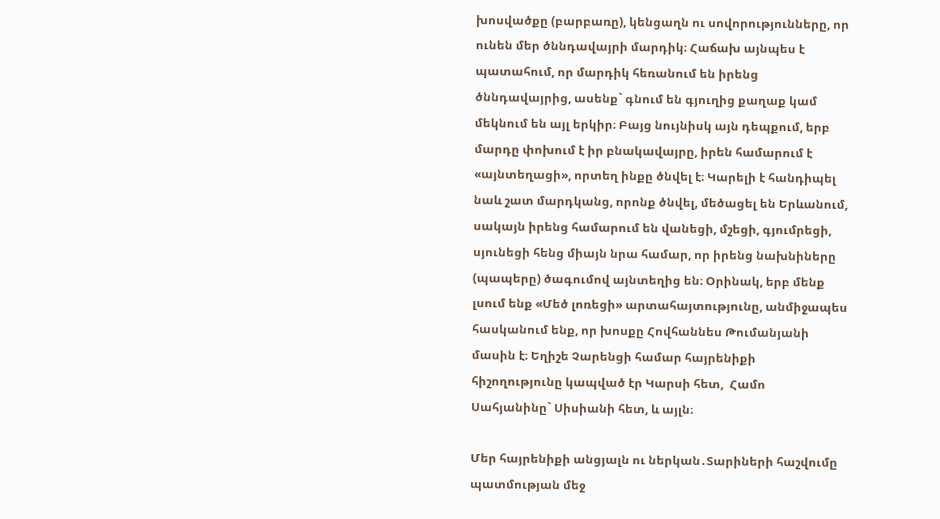խոսվածքը (բարբառը), կենցաղն ու սովորությունները, որ ունեն մեր ծննդավայրի մարդիկ։ Հաճախ այնպես է  պատահում, որ մարդիկ հեռանում են իրենց ծննդավայրից, ասենք` գնում են գյուղից քաղաք կամ մեկնում են այլ երկիր։ Բայց նույնիսկ այն դեպքում, երբ մարդը փոխում է իր բնակավայրը, իրեն համարում է «այնտեղացի», որտեղ ինքը ծնվել է։ Կարելի է հանդիպել նաև շատ մարդկանց, որոնք ծնվել, մեծացել են Երևանում, սակայն իրենց համարում են վանեցի, մշեցի, գյումրեցի, սյունեցի հենց միայն նրա համար, որ իրենց նախնիները (պապերը) ծագումով այնտեղից են։ Օրինակ, երբ մենք լսում ենք «Մեծ լոռեցի» արտահայտությունը, անմիջապես հասկանում ենք, որ խոսքը Հովհաննես Թումանյանի մասին է։ Եղիշե Չարենցի համար հայրենիքի հիշողությունը կապված էր Կարսի հետ,  Համո Սահյանինը` Սիսիանի հետ, և այլն։

Մեր հայրենիքի անցյալն ու ներկան․Տարիների հաշվումը պատմության մեջ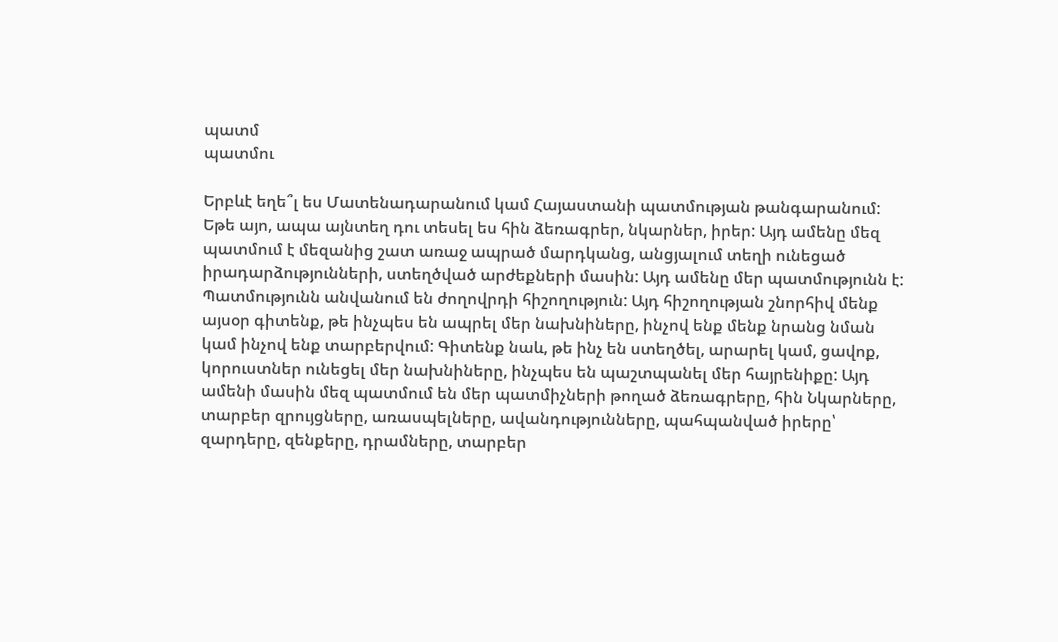պատմ
պատմու

Երբևէ եղե՞լ ես Մատենադարանում կամ Հայաստանի պատմության թանգարանում: Եթե այո, ապա այնտեղ դու տեսել ես հին ձեռագրեր, նկարներ, իրեր: Այդ ամենը մեզ պատմում է մեզանից շատ առաջ ապրած մարդկանց, անցյալում տեղի ունեցած իրադարձությունների, ստեղծված արժեքների մասին: Այդ ամենը մեր պատմությունն է: Պատմությունն անվանում են ժողովրդի հիշողություն: Այդ հիշողության շնորհիվ մենք այսօր գիտենք, թե ինչպես են ապրել մեր նախնիները, ինչով ենք մենք նրանց նման կամ ինչով ենք տարբերվում: Գիտենք նաև, թե ինչ են ստեղծել, արարել կամ, ցավոք, կորուստներ ունեցել մեր նախնիները, ինչպես են պաշտպանել մեր հայրենիքը: Այդ ամենի մասին մեզ պատմում են մեր պատմիչների թողած ձեռագրերը, հին Նկարները, տարբեր զրույցները, առասպելները, ավանդությունները, պահպանված իրերը՝ զարդերը, զենքերը, դրամները, տարբեր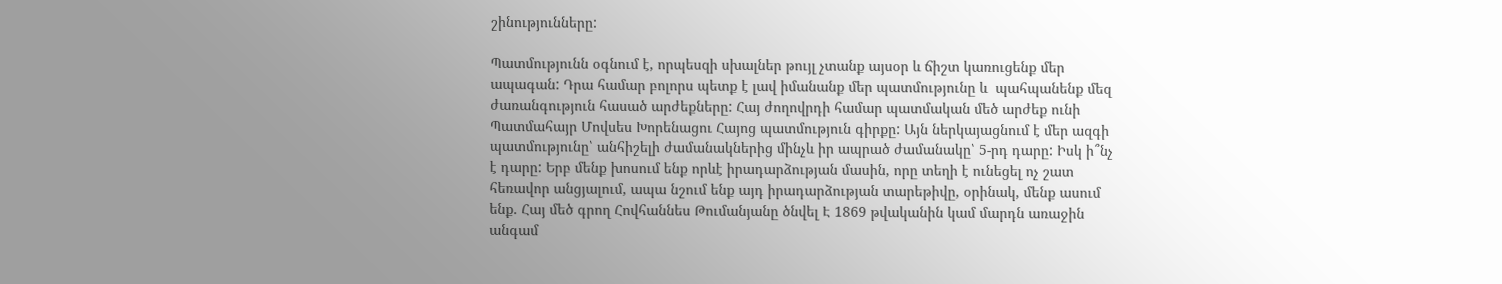շինությունները:

Պատմությունն օգնում է, որպեսզի սխալներ թույլ չտանք այսօր և ճիշտ կառուցենք մեր ապագան: Դրա համար բոլորս պետք է լավ իմանանք մեր պատմությունը և  պահպանենք մեզ ժառանգություն հասած արժեքները: Հայ ժողովրդի համար պատմական մեծ արժեք ունի Պատմահայր Մովսես Խորենացու Հայոց պատմություն գիրքը: Այն ներկայացնում է մեր ազգի պատմությունը՝ անհիշելի ժամանակներից մինչև իր ապրած ժամանակը՝ 5-րդ դարը: Իսկ ի՞նչ է դարը: Երբ մենք խոսում ենք որևէ իրադարձության մասին, որը տեղի է ունեցել ոչ շատ հեռավոր անցյալում, ապա նշում ենք այդ իրադարձության տարեթիվը, օրինակ, մենք ասում ենք. Հայ մեծ գրող Հովհաննես Թումանյանը ծնվել Է 1869 թվականին կամ մարդն առաջին անգամ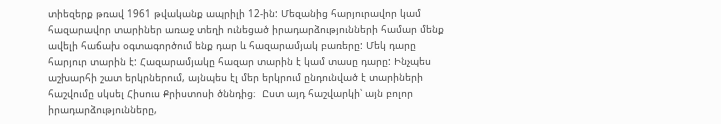տիեզերք թռավ 1961 թվականք ապրիլի 12-ին: Մեզանից հարյուրավոր կամ հազարավոր տարիներ առաջ տեղի ունեցած իրադարձությունների համար մենք ավելի հաճախ օգտագործում ենք դար և հազարամյակ բառերը: Մեկ դարը հարյուր տարին է: Հազարամյակը հազար տարին է կամ տասը դարը: Ինչպես աշխարհի շատ երկրներում, այնպես էլ մեր երկրում ընդունված է տարիների հաշվումը սկսել Հիսուս Քրիստոսի ծննդից։  Ըստ այդ հաշվարկի՝ այն բոլոր իրադարձությունները,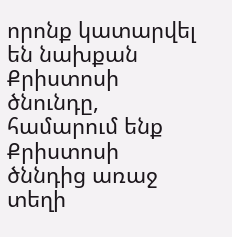որոնք կատարվել են նախքան Քրիստոսի ծնունդը, համարում ենք Քրիստոսի ծննդից առաջ տեղի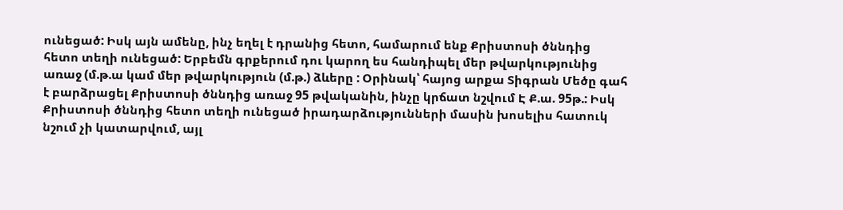ունեցած: Իսկ այն ամենը, ինչ եղել է դրանից հետո, համարում ենք Քրիստոսի ծննդից հետո տեղի ունեցած: Երբեմն գրքերում դու կարող ես հանդիպել մեր թվարկությունից առաջ (մ.թ.ա կամ մեր թվարկություն (մ.թ.) ձևերը : Օրինակ՝ հայոց արքա Տիգրան Մեծը գահ է բարձրացել Քրիստոսի ծննդից առաջ 95 թվականին, ինչը կրճատ նշվում Է Ք.ա. 95թ.: Իսկ Քրիստոսի ծննդից հետո տեղի ունեցած իրադարձությունների մասին խոսելիս հատուկ նշում չի կատարվում, այլ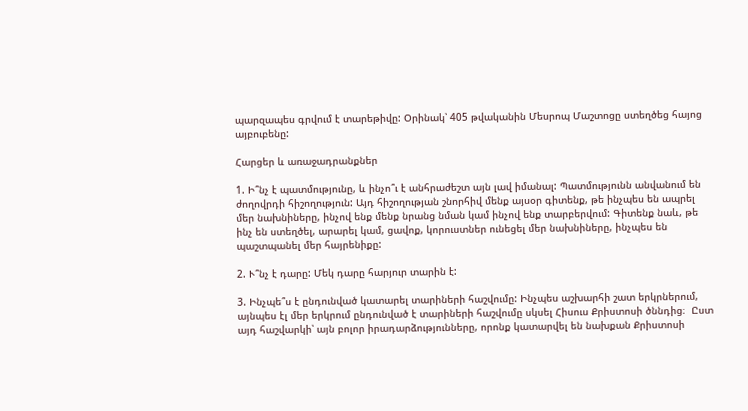պարզապես գրվում է տարեթիվը: Օրինակ՝ 405 թվականին Մեսրոպ Մաշտոցը ստեղծեց հայոց այբուբենը:

Հարցեր և առաջադրանքներ

1. Ի՞նչ է պատմությունը, և ինչո՞ւ է անհրաժեշտ այն լավ իմանալ: Պատմությունն անվանում են ժողովրդի հիշողություն: Այդ հիշողության շնորհիվ մենք այսօր գիտենք, թե ինչպես են ապրել մեր նախնիները, ինչով ենք մենք նրանց նման կամ ինչով ենք տարբերվում: Գիտենք նաև, թե ինչ են ստեղծել, արարել կամ, ցավոք, կորուստներ ունեցել մեր նախնիները, ինչպես են պաշտպանել մեր հայրենիքը:

2. Ւ՞նչ է դարը: Մեկ դարը հարյուր տարին է:

3. Ինչպե՞ս է ընդունված կատարել տարիների հաշվումը: Ինչպես աշխարհի շատ երկրներում, այնպես էլ մեր երկրում ընդունված է տարիների հաշվումը սկսել Հիսուս Քրիստոսի ծննդից։  Ըստ այդ հաշվարկի՝ այն բոլոր իրադարձությունները, որոնք կատարվել են նախքան Քրիստոսի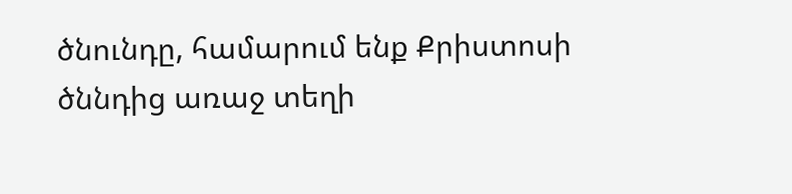ծնունդը, համարում ենք Քրիստոսի ծննդից առաջ տեղի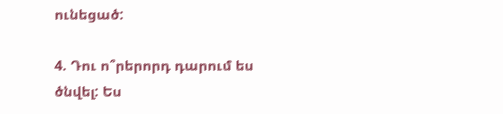ունեցած:

4. Դու ո՞րերորդ դարում ես ծնվել: Ես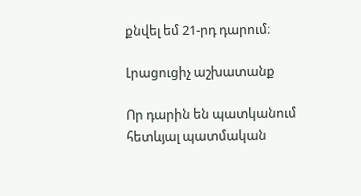քնվել եմ 21-րդ դարում։

Լրացուցիչ աշխատանք

Որ դարին են պատկանում հետևյալ պատմական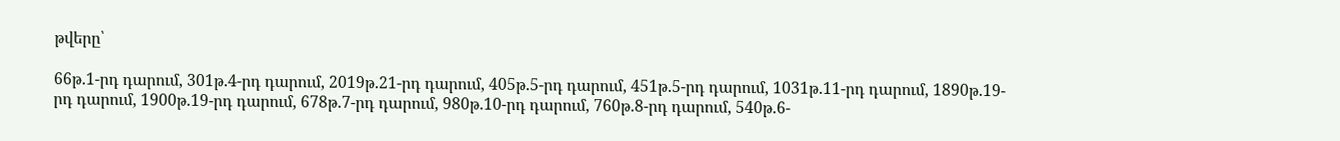թվերը՝

66թ.1-րդ դարում, 301թ.4-րդ դարում, 2019թ.21-րդ դարում, 405թ.5-րդ դարում, 451թ.5-րդ դարում, 1031թ.11-րդ դարում, 1890թ.19-րդ դարում, 1900թ.19-րդ դարում, 678թ.7-րդ դարում, 980թ.10-րդ դարում, 760թ.8-րդ դարում, 540թ.6-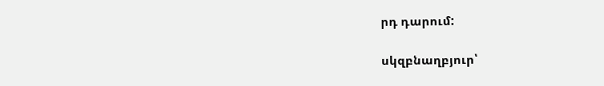րդ դարում:

սկզբնաղբյուր՝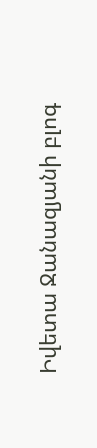Իվետա Ջանազյանի բլոգ